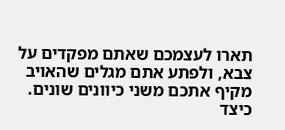תארו לעצמכם שאתם מפקדים על צבא, ולפתע אתם מגלים שהאויב מקיף אתכם משני כיוונים שונים. כיצד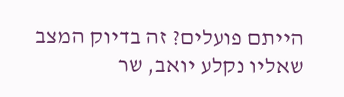הייתם פועלים? זה בדיוק המצב שאליו נקלע יואב, שר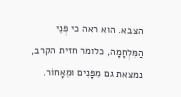הצבא. הוא ראה כי פְּנֵי הַמִּלְחָמָה, כלומר חזית הקרב, נמצאת גם מִפָּנִים וּמֵאָחוֹר.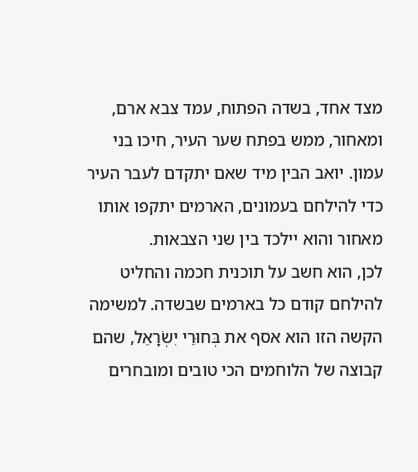מצד אחד, בשדה הפתוח, עמד צבא ארם, ומאחור, ממש בפתח שער העיר, חיכו בני עמון. יואב הבין מיד שאם יתקדם לעבר העיר כדי להילחם בעמונים, הארמים יתקפו אותו מאחור והוא יילכד בין שני הצבאות.
לכן, הוא חשב על תוכנית חכמה והחליט להילחם קודם כל בארמים שבשדה. למשימה הקשה הזו הוא אסף את בְּחוּרֵי יִשְׂרָאֵל, שהם קבוצה של הלוחמים הכי טובים ומובחרים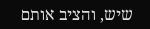שיש, והציב אותם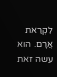לִקְרַאת אֲרָם. הוא עשה זאת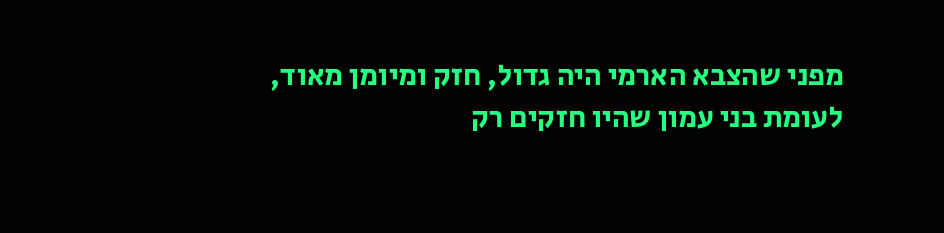מפני שהצבא הארמי היה גדול, חזק ומיומן מאוד, לעומת בני עמון שהיו חזקים רק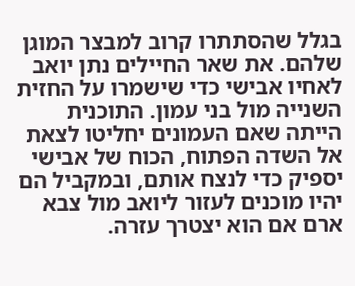בגלל שהסתתרו קרוב למבצר המוגן שלהם. את שאר החיילים נתן יואב לאחיו אבישי כדי שישמרו על החזית השנייה מול בני עמון. התוכנית הייתה שאם העמונים יחליטו לצאת אל השדה הפתוח, הכוח של אבישי יספיק כדי לנצח אותם, ובמקביל הם יהיו מוכנים לעזור ליואב מול צבא ארם אם הוא יצטרך עזרה.